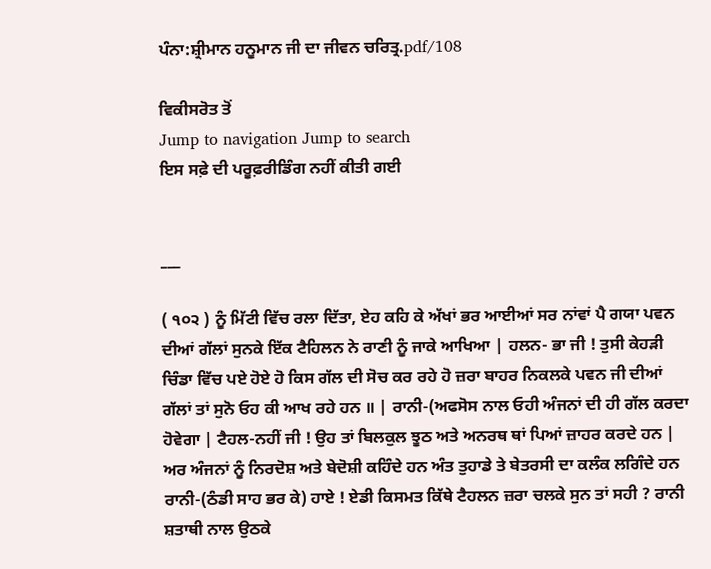ਪੰਨਾ:ਸ਼੍ਰੀਮਾਨ ਹਨੂਮਾਨ ਜੀ ਦਾ ਜੀਵਨ ਚਰਿਤ੍ਰ.pdf/108

ਵਿਕੀਸਰੋਤ ਤੋਂ
Jump to navigation Jump to search
ਇਸ ਸਫ਼ੇ ਦੀ ਪਰੂਫ਼ਰੀਡਿੰਗ ਨਹੀਂ ਕੀਤੀ ਗਈ


___

( ੧੦੨ ) ਨੂੰ ਮਿੱਟੀ ਵਿੱਚ ਰਲਾ ਦਿੱਤਾ, ਏਹ ਕਹਿ ਕੇ ਅੱਖਾਂ ਭਰ ਆਈਆਂ ਸਰ ਨਾਂਵਾਂ ਪੈ ਗਯਾ ਪਵਨ ਦੀਆਂ ਗੱਲਾਂ ਸੁਨਕੇ ਇੱਕ ਟੈਹਿਲਨ ਨੇ ਰਾਣੀ ਨੂੰ ਜਾਕੇ ਆਖਿਆ | ਹਲਨ- ਭਾ ਜੀ ! ਤੁਸੀ ਕੇਹੜੀ ਚਿੰਡਾ ਵਿੱਚ ਪਏ ਹੋਏ ਹੋ ਕਿਸ ਗੱਲ ਦੀ ਸੋਚ ਕਰ ਰਹੇ ਹੋ ਜ਼ਰਾ ਬਾਹਰ ਨਿਕਲਕੇ ਪਵਨ ਜੀ ਦੀਆਂ ਗੱਲਾਂ ਤਾਂ ਸੁਨੋ ਓਹ ਕੀ ਆਖ ਰਹੇ ਹਨ ॥ | ਰਾਨੀ-(ਅਫਸੋਸ ਨਾਲ ਓਹੀ ਅੰਜਨਾਂ ਦੀ ਹੀ ਗੱਲ ਕਰਦਾ ਹੋਵੇਗਾ | ਟੈਹਲ-ਨਹੀਂ ਜੀ ! ਉਹ ਤਾਂ ਬਿਲਕੁਲ ਝੂਠ ਅਤੇ ਅਨਰਥ ਥਾਂ ਪਿਆਂ ਜ਼ਾਹਰ ਕਰਦੇ ਹਨ | ਅਰ ਅੰਜਨਾਂ ਨੂੰ ਨਿਰਦੋਸ਼ ਅਤੇ ਬੇਦੋਸ਼ੀ ਕਹਿੰਦੇ ਹਨ ਅੰਤ ਤੁਹਾਡੇ ਤੇ ਬੇਤਰਸੀ ਦਾ ਕਲੰਕ ਲਗਿੰਦੇ ਹਨ ਰਾਨੀ-(ਠੰਡੀ ਸਾਹ ਭਰ ਕੇ) ਹਾਏ ! ਏਡੀ ਕਿਸਮਤ ਕਿੱਥੇ ਟੈਹਲਨ ਜ਼ਰਾ ਚਲਕੇ ਸੁਨ ਤਾਂ ਸਹੀ ? ਰਾਨੀ ਸ਼ਤਾਥੀ ਨਾਲ ਉਠਕੇ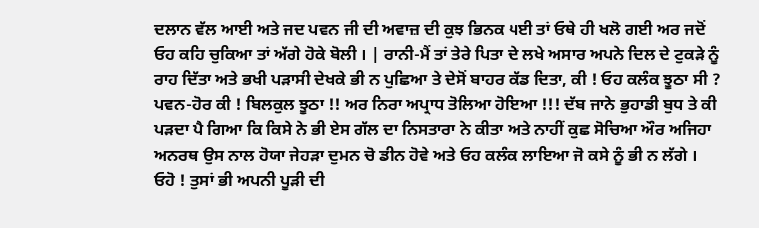ਦਲਾਨ ਵੱਲ ਆਈ ਅਤੇ ਜਦ ਪਵਨ ਜੀ ਦੀ ਅਵਾਜ਼ ਦੀ ਕੁਝ ਭਿਨਕ ੫ਈ ਤਾਂ ਓਥੇ ਹੀ ਖਲੋ ਗਈ ਅਰ ਜਦੋਂ ਓਹ ਕਹਿ ਚੁਕਿਆ ਤਾਂ ਅੱਗੇ ਹੋਕੇ ਬੋਲੀ । | ਰਾਨੀ-ਮੈਂ ਤਾਂ ਤੇਰੇ ਪਿਤਾ ਦੇ ਲਖੇ ਅਸਾਰ ਅਪਨੇ ਦਿਲ ਦੇ ਟੁਕੜੇ ਨੂੰ ਰਾਹ ਦਿੱਤਾ ਅਤੇ ਭਖੀ ਪੜਾਸੀ ਦੇਖਕੇ ਭੀ ਨ ਪੁਛਿਆ ਤੇ ਦੇਸੋਂ ਬਾਹਰ ਕੱਡ ਦਿਤਾ, ਕੀ ! ਓਹ ਕਲੰਕ ਝੂਠਾ ਸੀ ? ਪਵਨ-ਹੋਰ ਕੀ ! ਬਿਲਕੁਲ ਝੂਠਾ !! ਅਰ ਨਿਰਾ ਅਪ੍ਰਾਧ ਤੋਲਿਆ ਹੋਇਆ !!! ਦੱਬ ਜਾਨੇ ਭੁਹਾਡੀ ਬੁਧ ਤੇ ਕੀ ਪੜਦਾ ਪੈ ਗਿਆ ਕਿ ਕਿਸੇ ਨੇ ਭੀ ਏਸ ਗੱਲ ਦਾ ਨਿਸਤਾਰਾ ਨੇ ਕੀਤਾ ਅਤੇ ਨਾਹੀਂ ਕੁਛ ਸੋਚਿਆ ਔਰ ਅਜਿਹਾ ਅਨਰਥ ਉਸ ਨਾਲ ਹੋਯਾ ਜੇਹੜਾ ਦੁਮਨ ਚੋ ਡੀਨ ਹੋਵੇ ਅਤੇ ਓਹ ਕਲੰਕ ਲਾਇਆ ਜੋ ਕਸੇ ਨੂੰ ਭੀ ਨ ਲੱਗੇ । ਓਹੋ ! ਤੁਸਾਂ ਭੀ ਅਪਨੀ ਪੂੜੀ ਦੀ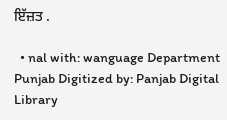ਇੱਜ਼ਤ .

  • nal with: wanguage Department Punjab Digitized by: Panjab Digital Library